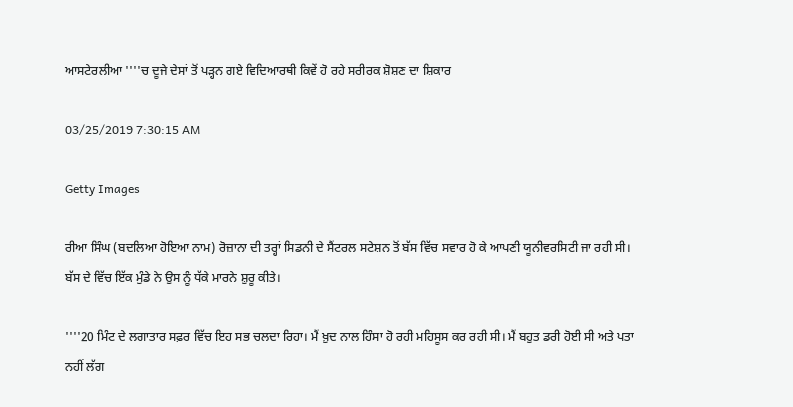ਆਸਟੇਰਲੀਆ ''''ਚ ਦੂਜੇ ਦੇਸਾਂ ਤੋਂ ਪੜ੍ਹਨ ਗਏ ਵਿਦਿਆਰਥੀ ਕਿਵੇਂ ਹੋ ਰਹੇ ਸਰੀਰਕ ਸ਼ੋਸ਼ਣ ਦਾ ਸ਼ਿਕਾਰ

03/25/2019 7:30:15 AM

Getty Images

ਰੀਆ ਸਿੰਘ (ਬਦਲਿਆ ਹੋਇਆ ਨਾਮ) ਰੋਜ਼ਾਨਾ ਦੀ ਤਰ੍ਹਾਂ ਸਿਡਨੀ ਦੇ ਸੈਂਟਰਲ ਸਟੇਸ਼ਨ ਤੋਂ ਬੱਸ ਵਿੱਚ ਸਵਾਰ ਹੋ ਕੇ ਆਪਣੀ ਯੂਨੀਵਰਸਿਟੀ ਜਾ ਰਹੀ ਸੀ। ਬੱਸ ਦੇ ਵਿੱਚ ਇੱਕ ਮੁੰਡੇ ਨੇ ਉਸ ਨੂੰ ਧੱਕੇ ਮਾਰਨੇ ਸ਼ੁਰੂ ਕੀਤੇ।

''''20 ਮਿੰਟ ਦੇ ਲਗਾਤਾਰ ਸਫ਼ਰ ਵਿੱਚ ਇਹ ਸਭ ਚਲਦਾ ਰਿਹਾ। ਮੈਂ ਖ਼ੁਦ ਨਾਲ ਹਿੰਸਾ ਹੋ ਰਹੀ ਮਹਿਸੂਸ ਕਰ ਰਹੀ ਸੀ। ਮੈਂ ਬਹੁਤ ਡਰੀ ਹੋਈ ਸੀ ਅਤੇ ਪਤਾ ਨਹੀਂ ਲੱਗ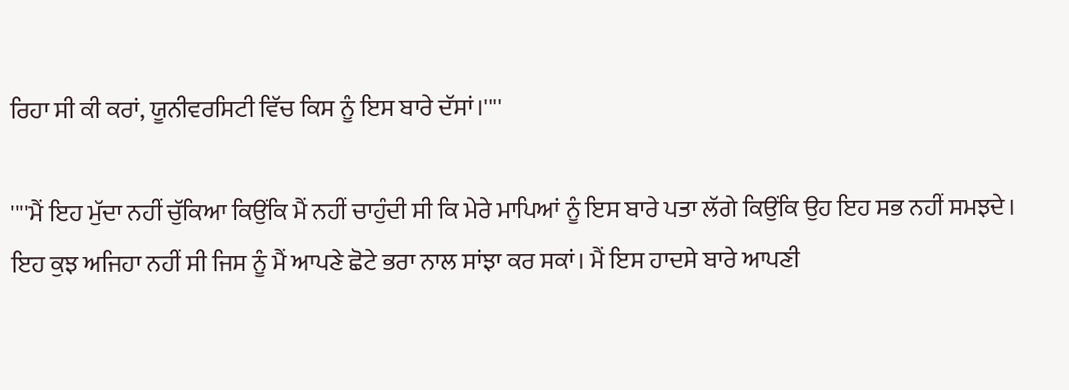ਰਿਹਾ ਸੀ ਕੀ ਕਰਾਂ, ਯੂਨੀਵਰਸਿਟੀ ਵਿੱਚ ਕਿਸ ਨੂੰ ਇਸ ਬਾਰੇ ਦੱਸਾਂ।''''

''''ਮੈਂ ਇਹ ਮੁੱਦਾ ਨਹੀਂ ਚੁੱਕਿਆ ਕਿਉਂਕਿ ਮੈਂ ਨਹੀਂ ਚਾਹੁੰਦੀ ਸੀ ਕਿ ਮੇਰੇ ਮਾਪਿਆਂ ਨੂੰ ਇਸ ਬਾਰੇ ਪਤਾ ਲੱਗੇ ਕਿਉਂਕਿ ਉਹ ਇਹ ਸਭ ਨਹੀਂ ਸਮਝਦੇ। ਇਹ ਕੁਝ ਅਜਿਹਾ ਨਹੀਂ ਸੀ ਜਿਸ ਨੂੰ ਮੈਂ ਆਪਣੇ ਛੋਟੇ ਭਰਾ ਨਾਲ ਸਾਂਝਾ ਕਰ ਸਕਾਂ। ਮੈਂ ਇਸ ਹਾਦਸੇ ਬਾਰੇ ਆਪਣੀ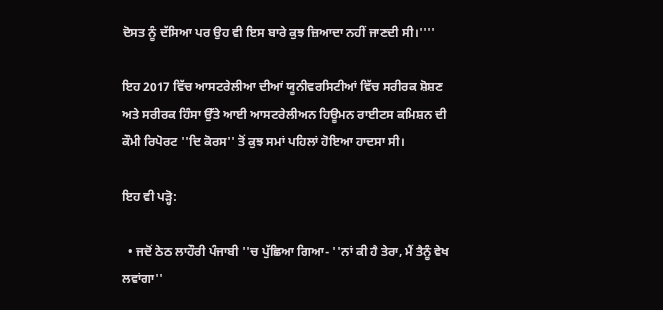ਦੋਸਤ ਨੂੰ ਦੱਸਿਆ ਪਰ ਉਹ ਵੀ ਇਸ ਬਾਰੇ ਕੁਝ ਜ਼ਿਆਦਾ ਨਹੀਂ ਜਾਣਦੀ ਸੀ।''''

ਇਹ 2017 ਵਿੱਚ ਆਸਟਰੇਲੀਆ ਦੀਆਂ ਯੂਨੀਵਰਸਿਟੀਆਂ ਵਿੱਚ ਸਰੀਰਕ ਸ਼ੋਸ਼ਣ ਅਤੇ ਸਰੀਰਕ ਹਿੰਸਾ ਉੱਤੇ ਆਈ ਆਸਟਰੇਲੀਅਨ ਹਿਊਮਨ ਰਾਈਟਸ ਕਮਿਸ਼ਨ ਦੀ ਕੌਮੀ ਰਿਪੋਰਟ ''ਦਿ ਕੋਰਸ'' ਤੋਂ ਕੁਝ ਸਮਾਂ ਪਹਿਲਾਂ ਹੋਇਆ ਹਾਦਸਾ ਸੀ।

ਇਹ ਵੀ ਪੜ੍ਹੋ:

  • ਜਦੋਂ ਠੇਠ ਲਾਹੌਰੀ ਪੰਜਾਬੀ ''ਚ ਪੁੱਛਿਆ ਗਿਆ- ''ਨਾਂ ਕੀ ਹੈ ਤੇਰਾ, ਮੈਂ ਤੈਨੂੰ ਵੇਖ ਲਵਾਂਗਾ''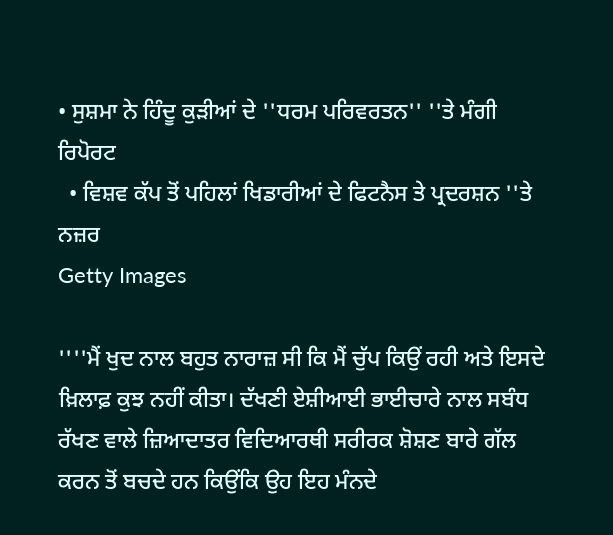• ਸੁਸ਼ਮਾ ਨੇ ਹਿੰਦੂ ਕੁੜੀਆਂ ਦੇ ''ਧਰਮ ਪਰਿਵਰਤਨ'' ''ਤੇ ਮੰਗੀ ਰਿਪੋਰਟ
  • ਵਿਸ਼ਵ ਕੱਪ ਤੋਂ ਪਹਿਲਾਂ ਖਿਡਾਰੀਆਂ ਦੇ ਫਿਟਨੈਸ ਤੇ ਪ੍ਰਦਰਸ਼ਨ ''ਤੇ ਨਜ਼ਰ
Getty Images

''''ਮੈਂ ਖੁਦ ਨਾਲ ਬਹੁਤ ਨਾਰਾਜ਼ ਸੀ ਕਿ ਮੈਂ ਚੁੱਪ ਕਿਉਂ ਰਹੀ ਅਤੇ ਇਸਦੇ ਖ਼ਿਲਾਫ਼ ਕੁਝ ਨਹੀਂ ਕੀਤਾ। ਦੱਖਣੀ ਏਸ਼ੀਆਈ ਭਾਈਚਾਰੇ ਨਾਲ ਸਬੰਧ ਰੱਖਣ ਵਾਲੇ ਜ਼ਿਆਦਾਤਰ ਵਿਦਿਆਰਥੀ ਸਰੀਰਕ ਸ਼ੋਸ਼ਣ ਬਾਰੇ ਗੱਲ ਕਰਨ ਤੋਂ ਬਚਦੇ ਹਨ ਕਿਉਂਕਿ ਉਹ ਇਹ ਮੰਨਦੇ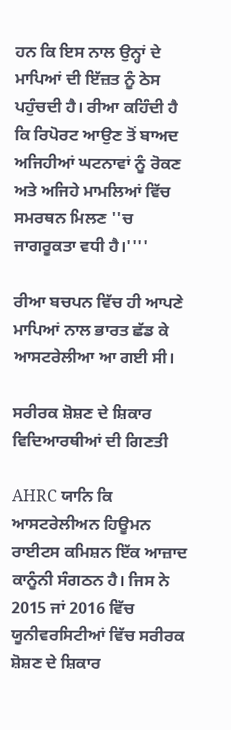ਹਨ ਕਿ ਇਸ ਨਾਲ ਉਨ੍ਹਾਂ ਦੇ ਮਾਪਿਆਂ ਦੀ ਇੱਜ਼ਤ ਨੂੰ ਠੇਸ ਪਹੁੰਚਦੀ ਹੈ। ਰੀਆ ਕਹਿੰਦੀ ਹੈ ਕਿ ਰਿਪੋਰਟ ਆਉਣ ਤੋਂ ਬਾਅਦ ਅਜਿਹੀਆਂ ਘਟਨਾਵਾਂ ਨੂੰ ਰੋਕਣ ਅਤੇ ਅਜਿਹੇ ਮਾਮਲਿਆਂ ਵਿੱਚ ਸਮਰਥਨ ਮਿਲਣ ''ਚ ਜਾਗਰੂਕਤਾ ਵਧੀ ਹੈ।''''

ਰੀਆ ਬਚਪਨ ਵਿੱਚ ਹੀ ਆਪਣੇ ਮਾਪਿਆਂ ਨਾਲ ਭਾਰਤ ਛੱਡ ਕੇ ਆਸਟਰੇਲੀਆ ਆ ਗਈ ਸੀ।

ਸਰੀਰਕ ਸ਼ੋਸ਼ਣ ਦੇ ਸ਼ਿਕਾਰ ਵਿਦਿਆਰਥੀਆਂ ਦੀ ਗਿਣਤੀ

AHRC ਯਾਨਿ ਕਿ ਆਸਟਰੇਲੀਅਨ ਹਿਊਮਨ ਰਾਈਟਸ ਕਮਿਸ਼ਨ ਇੱਕ ਆਜ਼ਾਦ ਕਾਨੂੰਨੀ ਸੰਗਠਨ ਹੈ। ਜਿਸ ਨੇ 2015 ਜਾਂ 2016 ਵਿੱਚ ਯੂਨੀਵਰਸਿਟੀਆਂ ਵਿੱਚ ਸਰੀਰਕ ਸ਼ੋਸ਼ਣ ਦੇ ਸ਼ਿਕਾਰ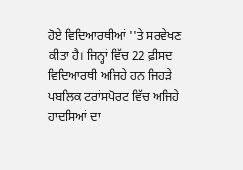ਹੋਏ ਵਿਦਿਆਰਥੀਆਂ ''ਤੇ ਸਰਵੇਖਣ ਕੀਤਾ ਹੈ। ਜਿਨ੍ਹਾਂ ਵਿੱਚ 22 ਫ਼ੀਸਦ ਵਿਦਿਆਰਥੀ ਅਜਿਹੇ ਹਨ ਜਿਹੜੇ ਪਬਲਿਕ ਟਰਾਂਸਪੋਰਟ ਵਿੱਚ ਅਜਿਹੇ ਹਾਦਸਿਆਂ ਦਾ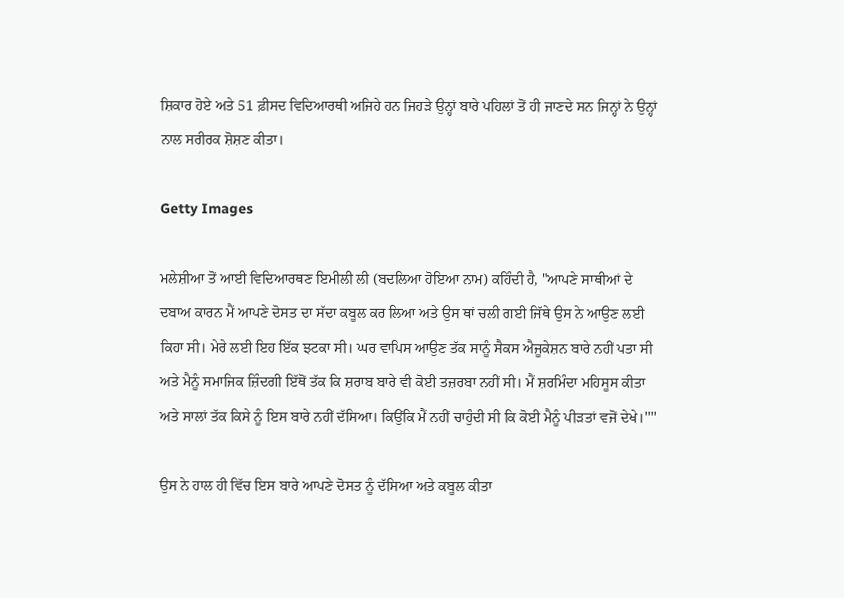ਸ਼ਿਕਾਰ ਹੋਏ ਅਤੇ 51 ਫ਼ੀਸਦ ਵਿਦਿਆਰਥੀ ਅਜਿਹੇ ਹਨ ਜਿਹੜੇ ਉਨ੍ਹਾਂ ਬਾਰੇ ਪਹਿਲਾਂ ਤੋਂ ਹੀ ਜਾਣਦੇ ਸਨ ਜਿਨ੍ਹਾਂ ਨੇ ਉਨ੍ਹਾਂ ਨਾਲ ਸਰੀਰਕ ਸ਼ੋਸ਼ਣ ਕੀਤਾ।

Getty Images

ਮਲੇਸ਼ੀਆ ਤੋਂ ਆਈ ਵਿਦਿਆਰਥਣ ਇਮੀਲੀ ਲੀ (ਬਦਲਿਆ ਹੋਇਆ ਨਾਮ) ਕਹਿੰਦੀ ਹੈ, "ਆਪਣੇ ਸਾਥੀਆਂ ਦੇ ਦਬਾਅ ਕਾਰਨ ਮੈਂ ਆਪਣੇ ਦੋਸਤ ਦਾ ਸੱਦਾ ਕਬੂਲ ਕਰ ਲਿਆ ਅਤੇ ਉਸ ਥਾਂ ਚਲੀ ਗਈ ਜਿੱਥੇ ਉਸ ਨੇ ਆਉਣ ਲਈ ਕਿਹਾ ਸੀ। ਮੇਰੇ ਲਈ ਇਹ ਇੱਕ ਝਟਕਾ ਸੀ। ਘਰ ਵਾਪਿਸ ਆਉਣ ਤੱਕ ਸਾਨੂੰ ਸੈਕਸ ਐਜੂਕੇਸ਼ਨ ਬਾਰੇ ਨਹੀਂ ਪਤਾ ਸੀ ਅਤੇ ਮੈਨੂੰ ਸਮਾਜਿਕ ਜ਼ਿੰਦਗੀ ਇੱਥੋਂ ਤੱਕ ਕਿ ਸ਼ਰਾਬ ਬਾਰੇ ਵੀ ਕੋਈ ਤਜ਼ਰਬਾ ਨਹੀਂ ਸੀ। ਮੈਂ ਸ਼ਰਮਿੰਦਾ ਮਹਿਸੂਸ ਕੀਤਾ ਅਤੇ ਸਾਲਾਂ ਤੱਕ ਕਿਸੇ ਨੂੰ ਇਸ ਬਾਰੇ ਨਹੀਂ ਦੱਸਿਆ। ਕਿਉਂਕਿ ਮੈਂ ਨਹੀਂ ਚਾਹੁੰਦੀ ਸੀ ਕਿ ਕੋਈ ਮੈਨੂੰ ਪੀੜਤਾਂ ਵਜੋਂ ਦੇਖੇ।''''

ਉਸ ਨੇ ਹਾਲ ਹੀ ਵਿੱਚ ਇਸ ਬਾਰੇ ਆਪਣੇ ਦੋਸਤ ਨੂੰ ਦੱਸਿਆ ਅਤੇ ਕਬੂਲ ਕੀਤਾ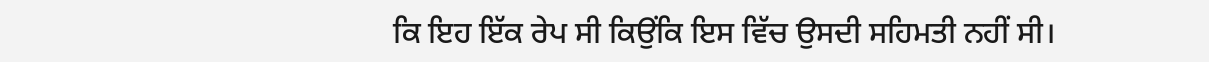ਕਿ ਇਹ ਇੱਕ ਰੇਪ ਸੀ ਕਿਉਂਕਿ ਇਸ ਵਿੱਚ ਉਸਦੀ ਸਹਿਮਤੀ ਨਹੀਂ ਸੀ।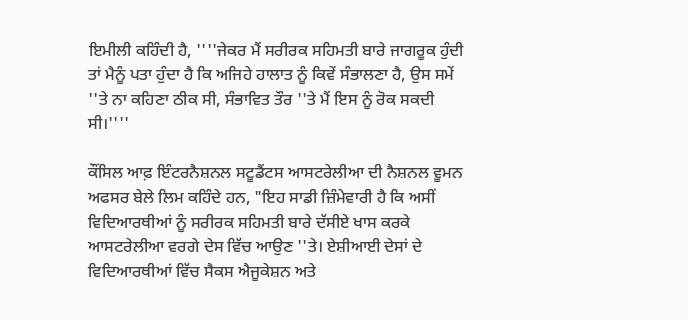ਇਮੀਲੀ ਕਹਿੰਦੀ ਹੈ, ''''ਜੇਕਰ ਮੈਂ ਸਰੀਰਕ ਸਹਿਮਤੀ ਬਾਰੇ ਜਾਗਰੂਕ ਹੁੰਦੀ ਤਾਂ ਮੈਨੂੰ ਪਤਾ ਹੁੰਦਾ ਹੈ ਕਿ ਅਜਿਹੇ ਹਾਲਾਤ ਨੂੰ ਕਿਵੇਂ ਸੰਭਾਲਣਾ ਹੈ, ਉਸ ਸਮੇਂ ''ਤੇ ਨਾ ਕਹਿਣਾ ਠੀਕ ਸੀ, ਸੰਭਾਵਿਤ ਤੌਰ ''ਤੇ ਮੈਂ ਇਸ ਨੂੰ ਰੋਕ ਸਕਦੀ ਸੀ।''''

ਕੌਂਸਿਲ ਆਫ਼ ਇੰਟਰਨੈਸ਼ਨਲ ਸਟੂਡੈਂਟਸ ਆਸਟਰੇਲੀਆ ਦੀ ਨੈਸ਼ਨਲ ਵੂਮਨ ਅਫਸਰ ਬੇਲੇ ਲਿਮ ਕਹਿੰਦੇ ਹਨ, "ਇਹ ਸਾਡੀ ਜ਼ਿੰਮੇਵਾਰੀ ਹੈ ਕਿ ਅਸੀਂ ਵਿਦਿਆਰਥੀਆਂ ਨੂੰ ਸਰੀਰਕ ਸਹਿਮਤੀ ਬਾਰੇ ਦੱਸੀਏ ਖਾਸ ਕਰਕੇ ਆਸਟਰੇਲੀਆ ਵਰਗੇ ਦੇਸ ਵਿੱਚ ਆਉਣ ''ਤੇ। ਏਸ਼ੀਆਈ ਦੇਸਾਂ ਦੇ ਵਿਦਿਆਰਥੀਆਂ ਵਿੱਚ ਸੈਕਸ ਐਜੂਕੇਸ਼ਨ ਅਤੇ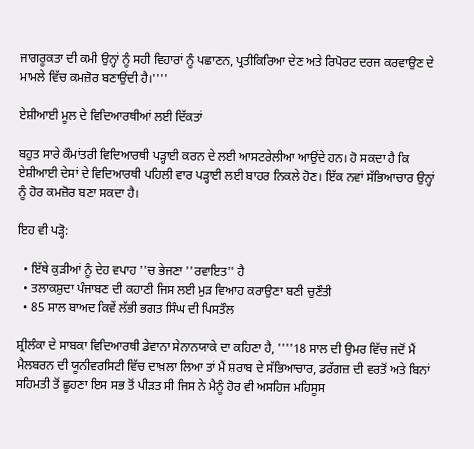ਜਾਗਰੂਕਤਾ ਦੀ ਕਮੀ ਉਨ੍ਹਾਂ ਨੂੰ ਸਹੀ ਵਿਹਾਰਾਂ ਨੂੰ ਪਛਾਣਨ, ਪ੍ਰਤੀਕਿਰਿਆ ਦੇਣ ਅਤੇ ਰਿਪੋਰਟ ਦਰਜ ਕਰਵਾਉਣ ਦੇ ਮਾਮਲੇ ਵਿੱਚ ਕਮਜ਼ੋਰ ਬਣਾਉਂਦੀ ਹੈ।''''

ਏਸ਼ੀਆਈ ਮੂਲ ਦੇ ਵਿਦਿਆਰਥੀਆਂ ਲਈ ਦਿੱਕਤਾਂ

ਬਹੁਤ ਸਾਰੇ ਕੌਮਾਂਤਰੀ ਵਿਦਿਆਰਥੀ ਪੜ੍ਹਾਈ ਕਰਨ ਦੇ ਲਈ ਆਸਟਰੇਲੀਆ ਆਉਂਦੇ ਹਨ। ਹੋ ਸਕਦਾ ਹੈ ਕਿ ਏਸ਼ੀਆਈ ਦੇਸਾਂ ਦੇ ਵਿਦਿਆਰਥੀ ਪਹਿਲੀ ਵਾਰ ਪੜ੍ਹਾਈ ਲਈ ਬਾਹਰ ਨਿਕਲੇ ਹੋਣ। ਇੱਕ ਨਵਾਂ ਸੱਭਿਆਚਾਰ ਉਨ੍ਹਾਂ ਨੂੰ ਹੋਰ ਕਮਜ਼ੋਰ ਬਣਾ ਸਕਦਾ ਹੈ।

ਇਹ ਵੀ ਪੜ੍ਹੋ:

  • ਇੱਥੇ ਕੁੜੀਆਂ ਨੂੰ ਦੇਹ ਵਪਾਹ ''ਚ ਭੇਜਣਾ ''ਰਵਾਇਤ'' ਹੈ
  • ਤਲਾਕਸ਼ੁਦਾ ਪੰਜਾਬਣ ਦੀ ਕਹਾਣੀ ਜਿਸ ਲਈ ਮੁੜ ਵਿਆਹ ਕਰਾਉਣਾ ਬਣੀ ਚੁਣੌਤੀ
  • 85 ਸਾਲ ਬਾਅਦ ਕਿਵੇਂ ਲੱਭੀ ਭਗਤ ਸਿੰਘ ਦੀ ਪਿਸਤੌਲ

ਸ਼੍ਰੀਲੰਕਾ ਦੇ ਸਾਬਕਾ ਵਿਦਿਆਰਥੀ ਡੇਵਾਨਾ ਸੇਨਾਨਯਾਕੇ ਦਾ ਕਹਿਣਾ ਹੈ, ''''18 ਸਾਲ ਦੀ ਉਮਰ ਵਿੱਚ ਜਦੋਂ ਮੈਂ ਮੈਲਬਰਨ ਦੀ ਯੂਨੀਵਰਸਿਟੀ ਵਿੱਚ ਦਾਖ਼ਲਾ ਲਿਆ ਤਾਂ ਮੈਂ ਸ਼ਰਾਬ ਦੇ ਸੱਭਿਆਚਾਰ, ਡਰੱਗਜ਼ ਦੀ ਵਰਤੋਂ ਅਤੇ ਬਿਨਾਂ ਸਹਿਮਤੀ ਤੋਂ ਛੂਹਣਾ ਇਸ ਸਭ ਤੋਂ ਪੀੜਤ ਸੀ ਜਿਸ ਨੇ ਮੈਨੂੰ ਹੋਰ ਵੀ ਅਸਹਿਜ ਮਹਿਸੂਸ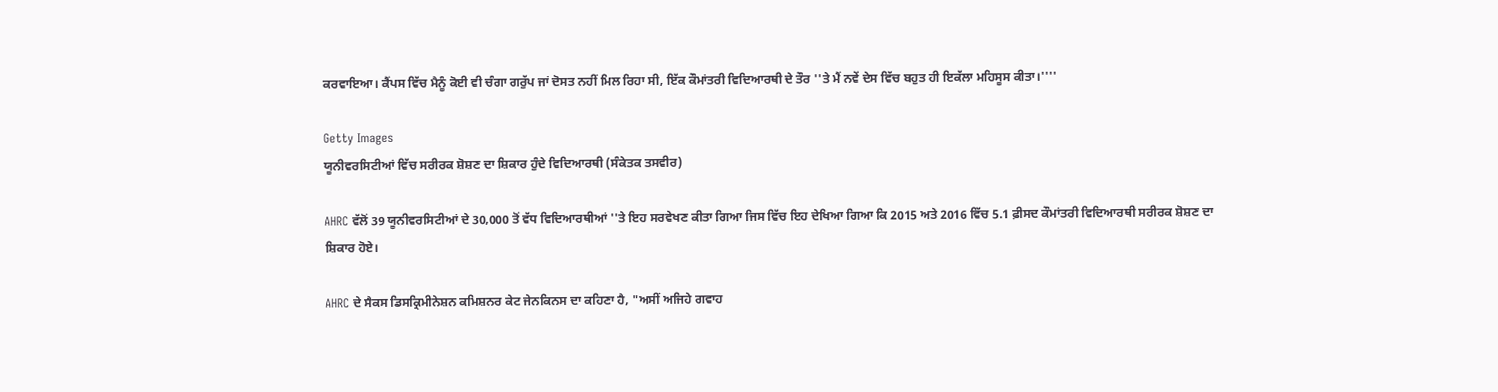ਕਰਵਾਇਆ। ਕੈਂਪਸ ਵਿੱਚ ਮੈਨੂੰ ਕੋਈ ਵੀ ਚੰਗਾ ਗਰੁੱਪ ਜਾਂ ਦੋਸਤ ਨਹੀਂ ਮਿਲ ਰਿਹਾ ਸੀ, ਇੱਕ ਕੌਮਾਂਤਰੀ ਵਿਦਿਆਰਥੀ ਦੇ ਤੌਰ ''ਤੇ ਮੈਂ ਨਵੇਂ ਦੇਸ ਵਿੱਚ ਬਹੁਤ ਹੀ ਇਕੱਲਾ ਮਹਿਸੂਸ ਕੀਤਾ।''''

Getty Images
ਯੂਨੀਵਰਸਿਟੀਆਂ ਵਿੱਚ ਸਰੀਰਕ ਸ਼ੋਸ਼ਣ ਦਾ ਸ਼ਿਕਾਰ ਹੁੰਦੇ ਵਿਦਿਆਰਥੀ (ਸੰਕੇਤਕ ਤਸਵੀਰ)

AHRC ਵੱਲੋਂ 39 ਯੂਨੀਵਰਸਿਟੀਆਂ ਦੇ 30,000 ਤੋਂ ਵੱਧ ਵਿਦਿਆਰਥੀਆਂ ''ਤੇ ਇਹ ਸਰਵੇਖਣ ਕੀਤਾ ਗਿਆ ਜਿਸ ਵਿੱਚ ਇਹ ਦੇਖਿਆ ਗਿਆ ਕਿ 2015 ਅਤੇ 2016 ਵਿੱਚ 5.1 ਫ਼ੀਸਦ ਕੌਮਾਂਤਰੀ ਵਿਦਿਆਰਥੀ ਸਰੀਰਕ ਸ਼ੋਸ਼ਣ ਦਾ ਸ਼ਿਕਾਰ ਹੋਏ।

AHRC ਦੇ ਸੈਕਸ ਡਿਸਕ੍ਰਿਮੀਨੇਸ਼ਨ ਕਮਿਸ਼ਨਰ ਕੇਟ ਜੇਨਕਿਨਸ ਦਾ ਕਹਿਣਾ ਹੈ, "ਅਸੀਂ ਅਜਿਹੇ ਗਵਾਹ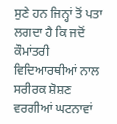ਸੁਣੇ ਹਨ ਜਿਨ੍ਹਾਂ ਤੋਂ ਪਤਾ ਲਗਦਾ ਹੈ ਕਿ ਜਦੋਂ ਕੌਮਾਂਤਰੀ ਵਿਦਿਆਰਥੀਆਂ ਨਾਲ ਸਰੀਰਕ ਸ਼ੋਸ਼ਣ ਵਰਗੀਆਂ ਘਟਨਾਵਾਂ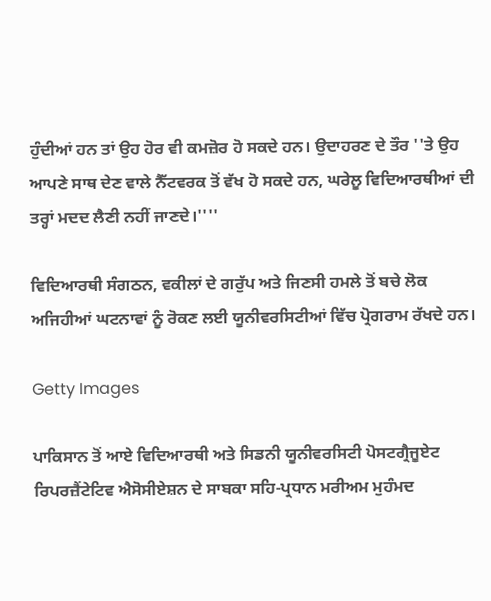ਹੁੰਦੀਆਂ ਹਨ ਤਾਂ ਉਹ ਹੋਰ ਵੀ ਕਮਜ਼ੋਰ ਹੋ ਸਕਦੇ ਹਨ। ਉਦਾਹਰਣ ਦੇ ਤੌਰ ''ਤੇ ਉਹ ਆਪਣੇ ਸਾਥ ਦੇਣ ਵਾਲੇ ਨੈੱਟਵਰਕ ਤੋਂ ਵੱਖ ਹੋ ਸਕਦੇ ਹਨ, ਘਰੇਲੂ ਵਿਦਿਆਰਥੀਆਂ ਦੀ ਤਰ੍ਹਾਂ ਮਦਦ ਲੈਣੀ ਨਹੀਂ ਜਾਣਦੇ।''''

ਵਿਦਿਆਰਥੀ ਸੰਗਠਨ, ਵਕੀਲਾਂ ਦੇ ਗਰੁੱਪ ਅਤੇ ਜਿਣਸੀ ਹਮਲੇ ਤੋਂ ਬਚੇ ਲੋਕ ਅਜਿਹੀਆਂ ਘਟਨਾਵਾਂ ਨੂੰ ਰੋਕਣ ਲਈ ਯੂਨੀਵਰਸਿਟੀਆਂ ਵਿੱਚ ਪ੍ਰੋਗਰਾਮ ਰੱਖਦੇ ਹਨ।

Getty Images

ਪਾਕਿਸਾਨ ਤੋਂ ਆਏ ਵਿਦਿਆਰਥੀ ਅਤੇ ਸਿਡਨੀ ਯੂਨੀਵਰਸਿਟੀ ਪੋਸਟਗ੍ਰੈਜੂਏਟ ਰਿਪਰਜ਼ੈਂਟੇਟਿਵ ਐਸੋਸੀਏਸ਼ਨ ਦੇ ਸਾਬਕਾ ਸਹਿ-ਪ੍ਰਧਾਨ ਮਰੀਅਮ ਮੁਹੰਮਦ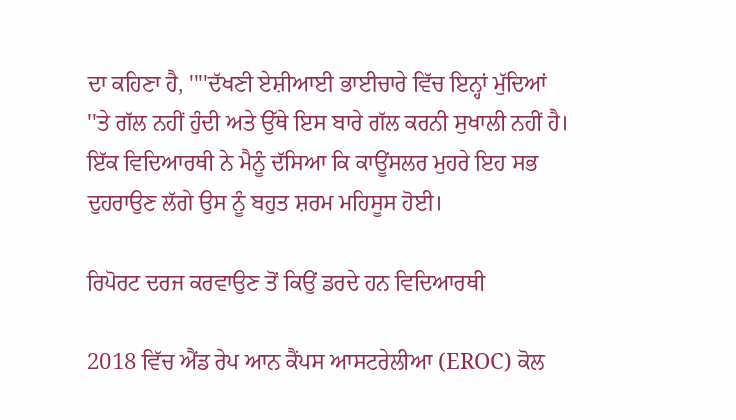ਦਾ ਕਹਿਣਾ ਹੈ, ''''ਦੱਖਣੀ ਏਸ਼ੀਆਈ ਭਾਈਚਾਰੇ ਵਿੱਚ ਇਨ੍ਹਾਂ ਮੁੱਦਿਆਂ ''ਤੇ ਗੱਲ ਨਹੀਂ ਹੁੰਦੀ ਅਤੇ ਉੱਥੇ ਇਸ ਬਾਰੇ ਗੱਲ ਕਰਨੀ ਸੁਖਾਲੀ ਨਹੀਂ ਹੈ। ਇੱਕ ਵਿਦਿਆਰਥੀ ਨੇ ਮੈਨੂੰ ਦੱਸਿਆ ਕਿ ਕਾਊਂਸਲਰ ਮੁਹਰੇ ਇਹ ਸਭ ਦੁਹਰਾਉਣ ਲੱਗੇ ਉਸ ਨੂੰ ਬਹੁਤ ਸ਼ਰਮ ਮਹਿਸੂਸ ਹੋਈ।

ਰਿਪੋਰਟ ਦਰਜ ਕਰਵਾਉਣ ਤੋਂ ਕਿਉਂ ਡਰਦੇ ਹਨ ਵਿਦਿਆਰਥੀ

2018 ਵਿੱਚ ਐਂਡ ਰੇਪ ਆਨ ਕੈਂਪਸ ਆਸਟਰੇਲੀਆ (EROC) ਕੋਲ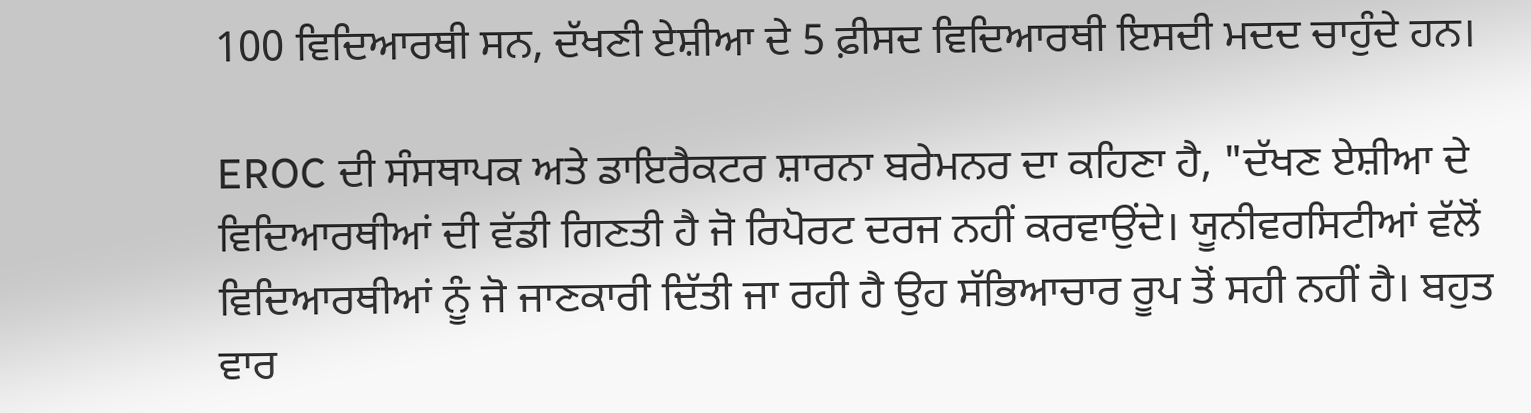100 ਵਿਦਿਆਰਥੀ ਸਨ, ਦੱਖਣੀ ਏਸ਼ੀਆ ਦੇ 5 ਫ਼ੀਸਦ ਵਿਦਿਆਰਥੀ ਇਸਦੀ ਮਦਦ ਚਾਹੁੰਦੇ ਹਨ।

EROC ਦੀ ਸੰਸਥਾਪਕ ਅਤੇ ਡਾਇਰੈਕਟਰ ਸ਼ਾਰਨਾ ਬਰੇਮਨਰ ਦਾ ਕਹਿਣਾ ਹੈ, "ਦੱਖਣ ਏਸ਼ੀਆ ਦੇ ਵਿਦਿਆਰਥੀਆਂ ਦੀ ਵੱਡੀ ਗਿਣਤੀ ਹੈ ਜੋ ਰਿਪੋਰਟ ਦਰਜ ਨਹੀਂ ਕਰਵਾਉਂਦੇ। ਯੂਨੀਵਰਸਿਟੀਆਂ ਵੱਲੋਂ ਵਿਦਿਆਰਥੀਆਂ ਨੂੰ ਜੋ ਜਾਣਕਾਰੀ ਦਿੱਤੀ ਜਾ ਰਹੀ ਹੈ ਉਹ ਸੱਭਿਆਚਾਰ ਰੂਪ ਤੋਂ ਸਹੀ ਨਹੀਂ ਹੈ। ਬਹੁਤ ਵਾਰ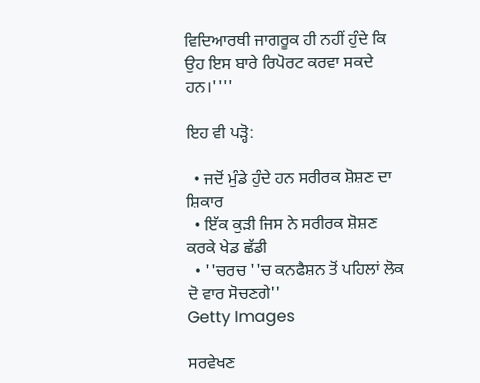ਵਿਦਿਆਰਥੀ ਜਾਗਰੂਕ ਹੀ ਨਹੀਂ ਹੁੰਦੇ ਕਿ ਉਹ ਇਸ ਬਾਰੇ ਰਿਪੋਰਟ ਕਰਵਾ ਸਕਦੇ ਹਨ।''''

ਇਹ ਵੀ ਪੜ੍ਹੋ:

  • ਜਦੋਂ ਮੁੰਡੇ ਹੁੰਦੇ ਹਨ ਸਰੀਰਕ ਸ਼ੋਸ਼ਣ ਦਾ ਸ਼ਿਕਾਰ
  • ਇੱਕ ਕੁੜੀ ਜਿਸ ਨੇ ਸਰੀਰਕ ਸ਼ੋਸ਼ਣ ਕਰਕੇ ਖੇਡ ਛੱਡੀ
  • ''ਚਰਚ ''ਚ ਕਨਫੈਸ਼ਨ ਤੋਂ ਪਹਿਲਾਂ ਲੋਕ ਦੋ ਵਾਰ ਸੋਚਣਗੇ''
Getty Images

ਸਰਵੇਖਣ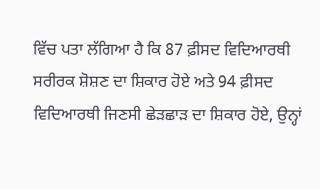ਵਿੱਚ ਪਤਾ ਲੱਗਿਆ ਹੈ ਕਿ 87 ਫ਼ੀਸਦ ਵਿਦਿਆਰਥੀ ਸਰੀਰਕ ਸ਼ੋਸ਼ਣ ਦਾ ਸ਼ਿਕਾਰ ਹੋਏ ਅਤੇ 94 ਫ਼ੀਸਦ ਵਿਦਿਆਰਥੀ ਜਿਣਸੀ ਛੇੜਛਾੜ ਦਾ ਸ਼ਿਕਾਰ ਹੋਏ, ਉਨ੍ਹਾਂ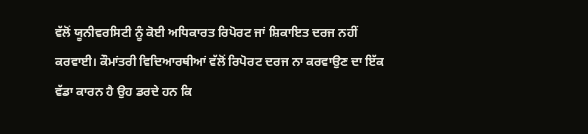ਵੱਲੋਂ ਯੂਨੀਵਰਸਿਟੀ ਨੂੰ ਕੋਈ ਅਧਿਕਾਰਤ ਰਿਪੋਰਟ ਜਾਂ ਸ਼ਿਕਾਇਤ ਦਰਜ ਨਹੀਂ ਕਰਵਾਈ। ਕੌਮਾਂਤਰੀ ਵਿਦਿਆਰਥੀਆਂ ਵੱਲੋਂ ਰਿਪੋਰਟ ਦਰਜ ਨਾ ਕਰਵਾਉਣ ਦਾ ਇੱਕ ਵੱਡਾ ਕਾਰਨ ਹੈ ਉਹ ਡਰਦੇ ਹਨ ਕਿ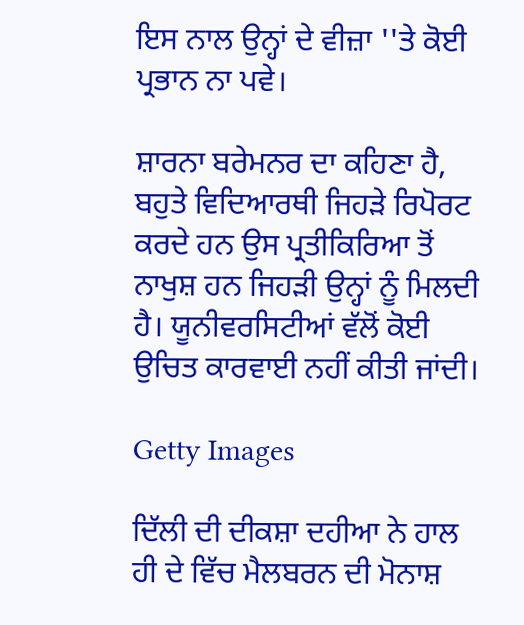ਇਸ ਨਾਲ ਉਨ੍ਹਾਂ ਦੇ ਵੀਜ਼ਾ ''ਤੇ ਕੋਈ ਪ੍ਰਭਾਨ ਨਾ ਪਵੇ।

ਸ਼ਾਰਨਾ ਬਰੇਮਨਰ ਦਾ ਕਹਿਣਾ ਹੈ, ਬਹੁਤੇ ਵਿਦਿਆਰਥੀ ਜਿਹੜੇ ਰਿਪੋਰਟ ਕਰਦੇ ਹਨ ਉਸ ਪ੍ਰਤੀਕਿਰਿਆ ਤੋਂ ਨਾਖੁਸ਼ ਹਨ ਜਿਹੜੀ ਉਨ੍ਹਾਂ ਨੂੰ ਮਿਲਦੀ ਹੈ। ਯੂਨੀਵਰਸਿਟੀਆਂ ਵੱਲੋਂ ਕੋਈ ਉਚਿਤ ਕਾਰਵਾਈ ਨਹੀਂ ਕੀਤੀ ਜਾਂਦੀ।

Getty Images

ਦਿੱਲੀ ਦੀ ਦੀਕਸ਼ਾ ਦਹੀਆ ਨੇ ਹਾਲ ਹੀ ਦੇ ਵਿੱਚ ਮੈਲਬਰਨ ਦੀ ਮੋਨਾਸ਼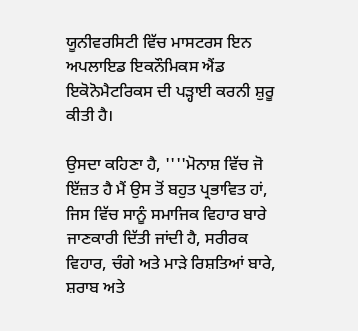ਯੂਨੀਵਰਸਿਟੀ ਵਿੱਚ ਮਾਸਟਰਸ ਇਨ ਅਪਲਾਇਡ ਇਕਨੌਮਿਕਸ ਐਂਡ ਇਕੋਨੋਮੈਟਰਿਕਸ ਦੀ ਪੜ੍ਹਾਈ ਕਰਨੀ ਸ਼ੁਰੂ ਕੀਤੀ ਹੈ।

ਉਸਦਾ ਕਹਿਣਾ ਹੈ, ''''ਮੋਨਾਸ਼ ਵਿੱਚ ਜੋ ਇੱਜ਼ਤ ਹੈ ਮੈਂ ਉਸ ਤੋਂ ਬਹੁਤ ਪ੍ਰਭਾਵਿਤ ਹਾਂ, ਜਿਸ ਵਿੱਚ ਸਾਨੂੰ ਸਮਾਜਿਕ ਵਿਹਾਰ ਬਾਰੇ ਜਾਣਕਾਰੀ ਦਿੱਤੀ ਜਾਂਦੀ ਹੈ, ਸਰੀਰਕ ਵਿਹਾਰ, ਚੰਗੇ ਅਤੇ ਮਾੜੇ ਰਿਸ਼ਤਿਆਂ ਬਾਰੇ, ਸ਼ਰਾਬ ਅਤੇ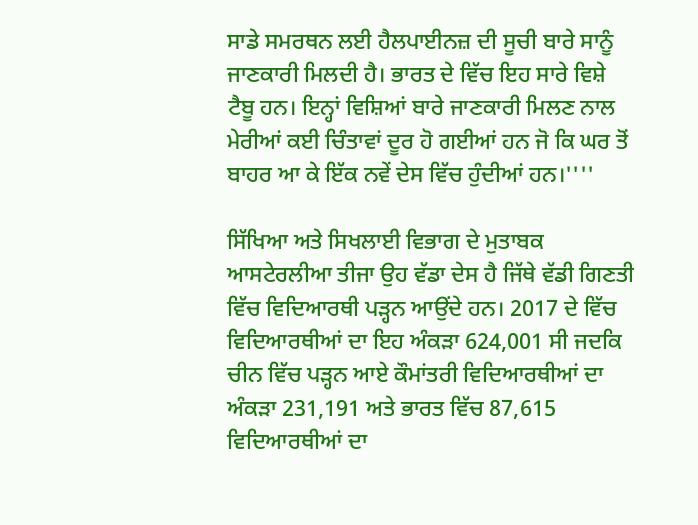ਸਾਡੇ ਸਮਰਥਨ ਲਈ ਹੈਲਪਾਈਨਜ਼ ਦੀ ਸੂਚੀ ਬਾਰੇ ਸਾਨੂੰ ਜਾਣਕਾਰੀ ਮਿਲਦੀ ਹੈ। ਭਾਰਤ ਦੇ ਵਿੱਚ ਇਹ ਸਾਰੇ ਵਿਸ਼ੇ ਟੈਬੂ ਹਨ। ਇਨ੍ਹਾਂ ਵਿਸ਼ਿਆਂ ਬਾਰੇ ਜਾਣਕਾਰੀ ਮਿਲਣ ਨਾਲ ਮੇਰੀਆਂ ਕਈ ਚਿੰਤਾਵਾਂ ਦੂਰ ਹੋ ਗਈਆਂ ਹਨ ਜੋ ਕਿ ਘਰ ਤੋਂ ਬਾਹਰ ਆ ਕੇ ਇੱਕ ਨਵੇਂ ਦੇਸ ਵਿੱਚ ਹੁੰਦੀਆਂ ਹਨ।''''

ਸਿੱਖਿਆ ਅਤੇ ਸਿਖਲਾਈ ਵਿਭਾਗ ਦੇ ਮੁਤਾਬਕ ਆਸਟੇਰਲੀਆ ਤੀਜਾ ਉਹ ਵੱਡਾ ਦੇਸ ਹੈ ਜਿੱਥੇ ਵੱਡੀ ਗਿਣਤੀ ਵਿੱਚ ਵਿਦਿਆਰਥੀ ਪੜ੍ਹਨ ਆਉਂਦੇ ਹਨ। 2017 ਦੇ ਵਿੱਚ ਵਿਦਿਆਰਥੀਆਂ ਦਾ ਇਹ ਅੰਕੜਾ 624,001 ਸੀ ਜਦਕਿ ਚੀਨ ਵਿੱਚ ਪੜ੍ਹਨ ਆਏ ਕੌਮਾਂਤਰੀ ਵਿਦਿਆਰਥੀਆਂ ਦਾ ਅੰਕੜਾ 231,191 ਅਤੇ ਭਾਰਤ ਵਿੱਚ 87,615 ਵਿਦਿਆਰਥੀਆਂ ਦਾ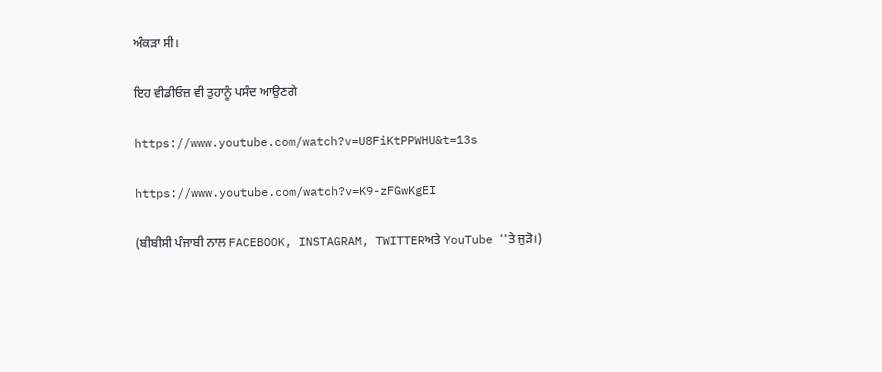ਅੰਕੜਾ ਸੀ।

ਇਹ ਵੀਡੀਓਜ਼ ਵੀ ਤੁਹਾਨੂੰ ਪਸੰਦ ਆਉਣਗੇ

https://www.youtube.com/watch?v=U8FiKtPPWHU&t=13s

https://www.youtube.com/watch?v=K9-zFGwKgEI

(ਬੀਬੀਸੀ ਪੰਜਾਬੀ ਨਾਲ FACEBOOK, INSTAGRAM, TWITTERਅਤੇ YouTube ''ਤੇ ਜੁੜੋ।)